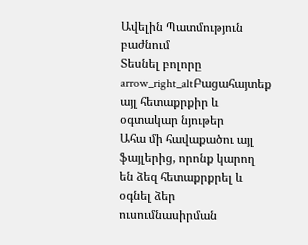Ավելին Պատմություն բաժնում
Տեսնել բոլորը arrow_right_altԲացահայտեք այլ հետաքրքիր և օգտակար նյութեր
Ահա մի հավաքածու այլ ֆայլերից, որոնք կարող են ձեզ հետաքրքրել և օգնել ձեր ուսումնասիրման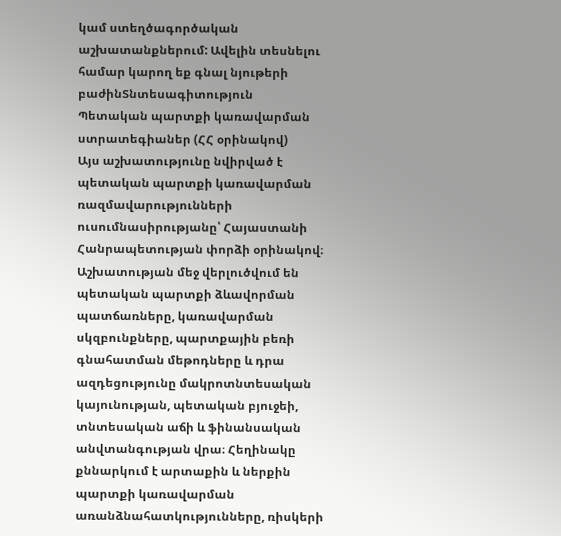կամ ստեղծագործական աշխատանքներում: Ավելին տեսնելու համար կարող եք գնալ նյութերի բաժինՏնտեսագիտություն
Պետական պարտքի կառավարման ստրատեգիաներ (ՀՀ օրինակով)
Այս աշխատությունը նվիրված է պետական պարտքի կառավարման ռազմավարությունների ուսումնասիրությանը՝ Հայաստանի Հանրապետության փորձի օրինակով։ Աշխատության մեջ վերլուծվում են պետական պարտքի ձևավորման պատճառները, կառավարման սկզբունքները, պարտքային բեռի գնահատման մեթոդները և դրա ազդեցությունը մակրոտնտեսական կայունության, պետական բյուջեի, տնտեսական աճի և ֆինանսական անվտանգության վրա։ Հեղինակը քննարկում է արտաքին և ներքին պարտքի կառավարման առանձնահատկությունները, ռիսկերի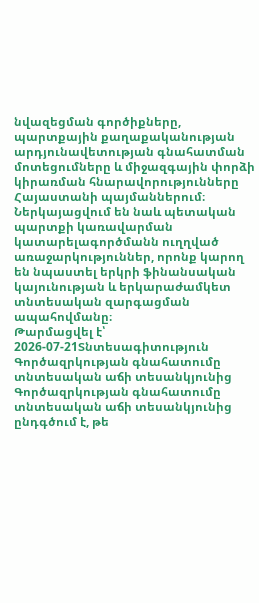նվազեցման գործիքները, պարտքային քաղաքականության արդյունավետության գնահատման մոտեցումները և միջազգային փորձի կիրառման հնարավորությունները Հայաստանի պայմաններում։ Ներկայացվում են նաև պետական պարտքի կառավարման կատարելագործմանն ուղղված առաջարկություններ, որոնք կարող են նպաստել երկրի ֆինանսական կայունության և երկարաժամկետ տնտեսական զարգացման ապահովմանը։
Թարմացվել է՝ 2026-07-21Տնտեսագիտություն
Գործազրկության գնահատումը տնտեսական աճի տեսանկյունից
Գործազրկության գնահատումը տնտեսական աճի տեսանկյունից ընդգծում է, թե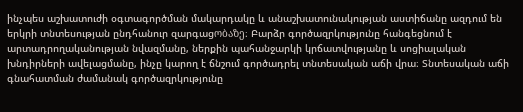ինչպես աշխատուժի օգտագործման մակարդակը և անաշխատունակության աստիճանը ազդում են երկրի տնտեսության ընդհանուր զարգացობაზე։ Բարձր գործազրկությունը հանգեցնում է արտադրողականության նվազմանը, ներքին պահանջարկի կրճատվությանը և սոցիալական խնդիրների ավելացմանը, ինչը կարող է ճնշում գործադրել տնտեսական աճի վրա։ Տնտեսական աճի գնահատման ժամանակ գործազրկությունը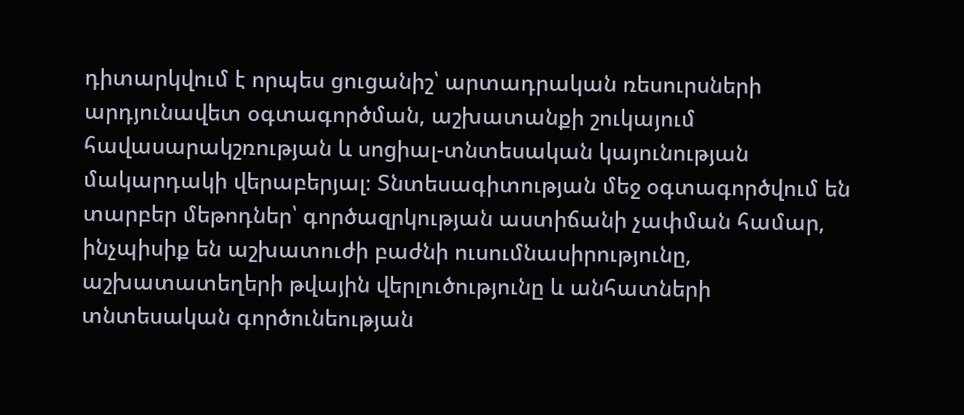դիտարկվում է որպես ցուցանիշ՝ արտադրական ռեսուրսների արդյունավետ օգտագործման, աշխատանքի շուկայում հավասարակշռության և սոցիալ-տնտեսական կայունության մակարդակի վերաբերյալ։ Տնտեսագիտության մեջ օգտագործվում են տարբեր մեթոդներ՝ գործազրկության աստիճանի չափման համար, ինչպիսիք են աշխատուժի բաժնի ուսումնասիրությունը, աշխատատեղերի թվային վերլուծությունը և անհատների տնտեսական գործունեության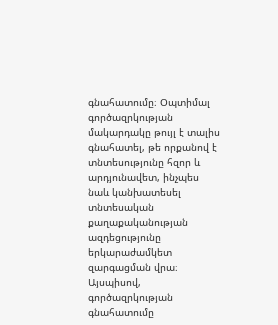գնահատումը։ Օպտիմալ գործազրկության մակարդակը թույլ է տալիս գնահատել, թե որքանով է տնտեսությունը հզոր և արդյունավետ, ինչպես նաև կանխատեսել տնտեսական քաղաքականության ազդեցությունը երկարաժամկետ զարգացման վրա։ Այսպիսով, գործազրկության գնահատումը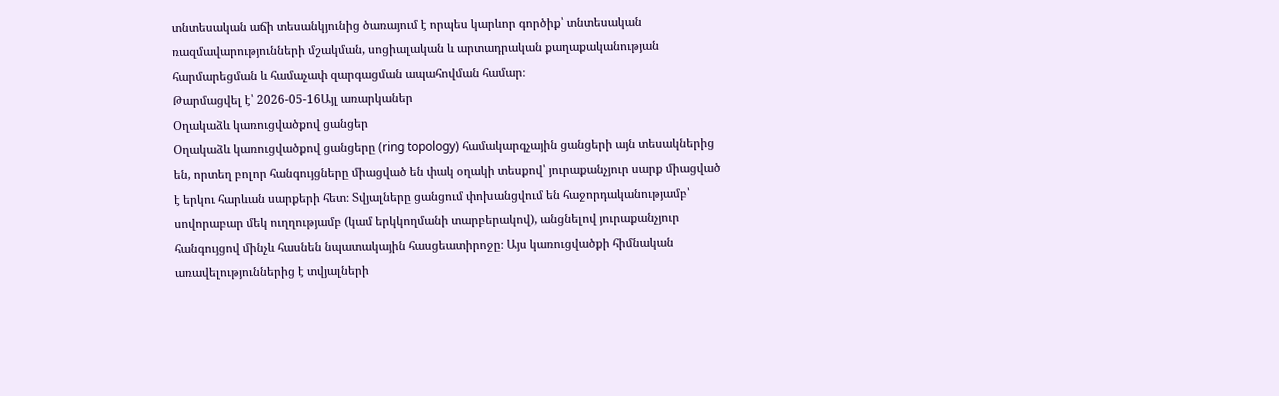տնտեսական աճի տեսանկյունից ծառայում է որպես կարևոր գործիք՝ տնտեսական ռազմավարությունների մշակման, սոցիալական և արտադրական քաղաքականության հարմարեցման և համաչափ զարգացման ապահովման համար։
Թարմացվել է՝ 2026-05-16Այլ առարկաներ
Օղակաձև կառուցվածքով ցանցեր
Օղակաձև կառուցվածքով ցանցերը (ring topology) համակարգչային ցանցերի այն տեսակներից են, որտեղ բոլոր հանգույցները միացված են փակ օղակի տեսքով՝ յուրաքանչյուր սարք միացված է երկու հարևան սարքերի հետ։ Տվյալները ցանցում փոխանցվում են հաջորդականությամբ՝ սովորաբար մեկ ուղղությամբ (կամ երկկողմանի տարբերակով), անցնելով յուրաքանչյուր հանգույցով մինչև հասնեն նպատակային հասցեատիրոջը։ Այս կառուցվածքի հիմնական առավելություններից է տվյալների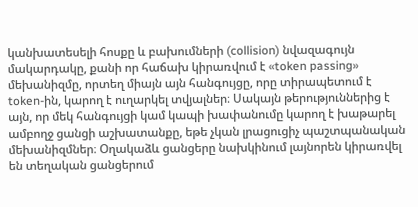կանխատեսելի հոսքը և բախումների (collision) նվազագույն մակարդակը, քանի որ հաճախ կիրառվում է «token passing» մեխանիզմը, որտեղ միայն այն հանգույցը, որը տիրապետում է token-ին, կարող է ուղարկել տվյալներ։ Սակայն թերություններից է այն, որ մեկ հանգույցի կամ կապի խափանումը կարող է խաթարել ամբողջ ցանցի աշխատանքը, եթե չկան լրացուցիչ պաշտպանական մեխանիզմներ։ Օղակաձև ցանցերը նախկինում լայնորեն կիրառվել են տեղական ցանցերում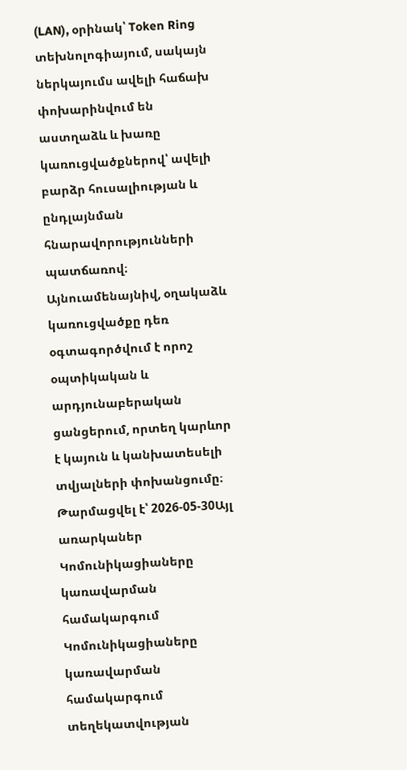(LAN), օրինակ՝ Token Ring տեխնոլոգիայում, սակայն ներկայումս ավելի հաճախ փոխարինվում են աստղաձև և խառը կառուցվածքներով՝ ավելի բարձր հուսալիության և ընդլայնման հնարավորությունների պատճառով։ Այնուամենայնիվ, օղակաձև կառուցվածքը դեռ օգտագործվում է որոշ օպտիկական և արդյունաբերական ցանցերում, որտեղ կարևոր է կայուն և կանխատեսելի տվյալների փոխանցումը։
Թարմացվել է՝ 2026-05-30Այլ առարկաներ
Կոմունիկացիաները կառավարման համակարգում
Կոմունիկացիաները կառավարման համակարգում տեղեկատվության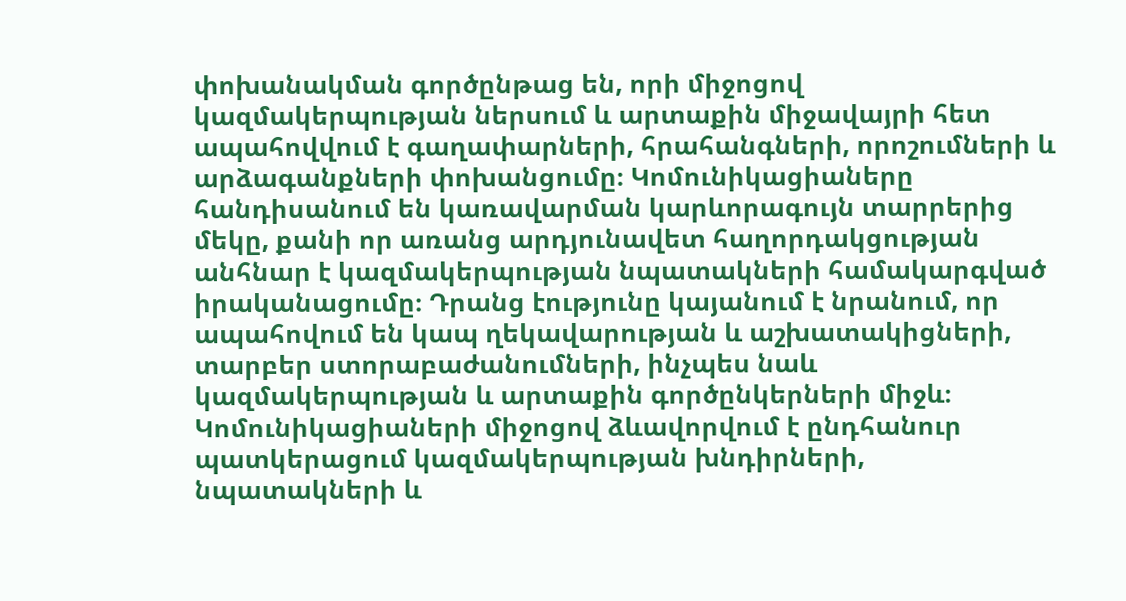փոխանակման գործընթաց են, որի միջոցով կազմակերպության ներսում և արտաքին միջավայրի հետ ապահովվում է գաղափարների, հրահանգների, որոշումների և արձագանքների փոխանցումը։ Կոմունիկացիաները հանդիսանում են կառավարման կարևորագույն տարրերից մեկը, քանի որ առանց արդյունավետ հաղորդակցության անհնար է կազմակերպության նպատակների համակարգված իրականացումը։ Դրանց էությունը կայանում է նրանում, որ ապահովում են կապ ղեկավարության և աշխատակիցների, տարբեր ստորաբաժանումների, ինչպես նաև կազմակերպության և արտաքին գործընկերների միջև։ Կոմունիկացիաների միջոցով ձևավորվում է ընդհանուր պատկերացում կազմակերպության խնդիրների, նպատակների և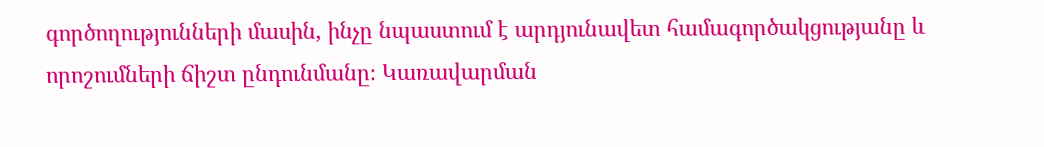գործողությունների մասին, ինչը նպաստում է արդյունավետ համագործակցությանը և որոշումների ճիշտ ընդունմանը։ Կառավարման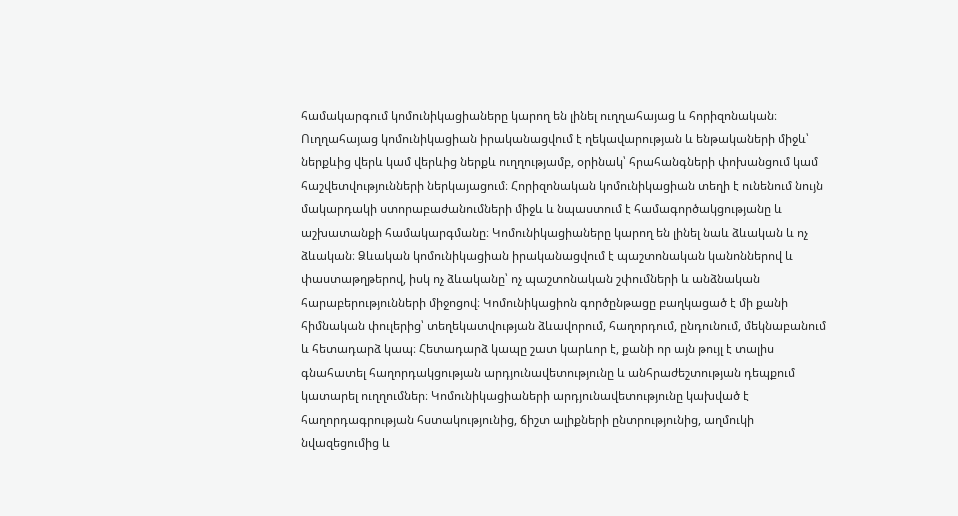համակարգում կոմունիկացիաները կարող են լինել ուղղահայաց և հորիզոնական։ Ուղղահայաց կոմունիկացիան իրականացվում է ղեկավարության և ենթակաների միջև՝ ներքևից վերև կամ վերևից ներքև ուղղությամբ, օրինակ՝ հրահանգների փոխանցում կամ հաշվետվությունների ներկայացում։ Հորիզոնական կոմունիկացիան տեղի է ունենում նույն մակարդակի ստորաբաժանումների միջև և նպաստում է համագործակցությանը և աշխատանքի համակարգմանը։ Կոմունիկացիաները կարող են լինել նաև ձևական և ոչ ձևական։ Ձևական կոմունիկացիան իրականացվում է պաշտոնական կանոններով և փաստաթղթերով, իսկ ոչ ձևականը՝ ոչ պաշտոնական շփումների և անձնական հարաբերությունների միջոցով։ Կոմունիկացիոն գործընթացը բաղկացած է մի քանի հիմնական փուլերից՝ տեղեկատվության ձևավորում, հաղորդում, ընդունում, մեկնաբանում և հետադարձ կապ։ Հետադարձ կապը շատ կարևոր է, քանի որ այն թույլ է տալիս գնահատել հաղորդակցության արդյունավետությունը և անհրաժեշտության դեպքում կատարել ուղղումներ։ Կոմունիկացիաների արդյունավետությունը կախված է հաղորդագրության հստակությունից, ճիշտ ալիքների ընտրությունից, աղմուկի նվազեցումից և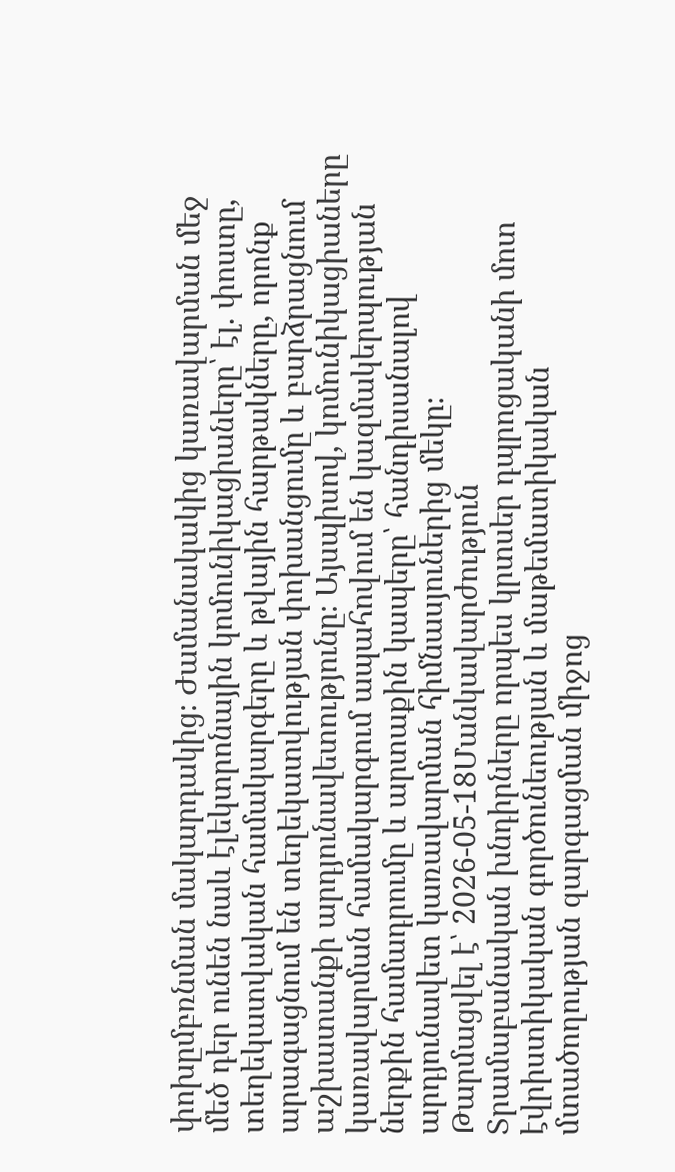փոխըմբռնման մակարդակից։ Ժամանակակից կառավարման մեջ մեծ դեր ունեն նաև էլեկտրոնային կոմունիկացիաները՝ էլ. փոստը, տեղեկատվական համակարգերը և թվային հարթակները, որոնք արագացնում են տեղեկատվության փոխանցումը և բարձրացնում աշխատանքի արդյունավետությունը։ Այսպիսով, կոմունիկացիաները կառավարման համակարգում ապահովում են կազմակերպության ներքին համադրումը և արտաքին կապերը՝ հանդիսանալով արդյունավետ կառավարման հիմնասյուներից մեկը։
Թարմացվել է՝ 2026-05-18Մանկավարժություն
Տրամաբանական խնդիրները որպես կրտսեր դպրոցականի մոտ էվրիստիկական գործունեության և մաթեմատիկական մտածողության զարգացման միջոց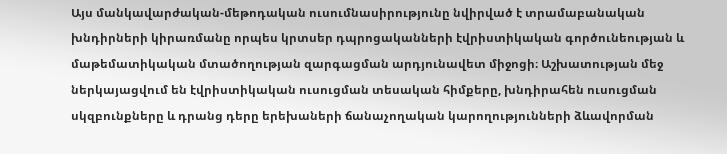Այս մանկավարժական-մեթոդական ուսումնասիրությունը նվիրված է տրամաբանական խնդիրների կիրառմանը որպես կրտսեր դպրոցականների էվրիստիկական գործունեության և մաթեմատիկական մտածողության զարգացման արդյունավետ միջոցի։ Աշխատության մեջ ներկայացվում են էվրիստիկական ուսուցման տեսական հիմքերը, խնդիրահեն ուսուցման սկզբունքները և դրանց դերը երեխաների ճանաչողական կարողությունների ձևավորման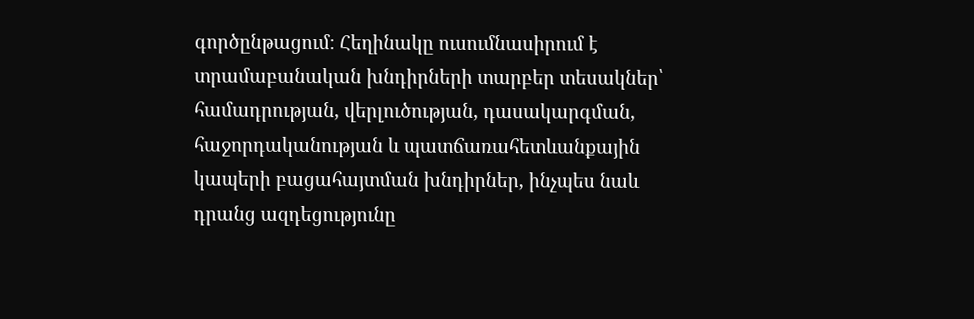գործընթացում։ Հեղինակը ուսումնասիրում է տրամաբանական խնդիրների տարբեր տեսակներ՝ համադրության, վերլուծության, դասակարգման, հաջորդականության և պատճառահետևանքային կապերի բացահայտման խնդիրներ, ինչպես նաև դրանց ազդեցությունը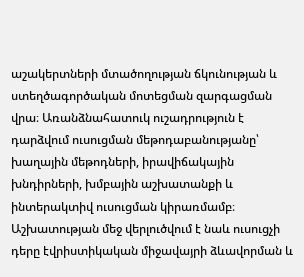աշակերտների մտածողության ճկունության և ստեղծագործական մոտեցման զարգացման վրա։ Առանձնահատուկ ուշադրություն է դարձվում ուսուցման մեթոդաբանությանը՝ խաղային մեթոդների, իրավիճակային խնդիրների, խմբային աշխատանքի և ինտերակտիվ ուսուցման կիրառմամբ։ Աշխատության մեջ վերլուծվում է նաև ուսուցչի դերը էվրիստիկական միջավայրի ձևավորման և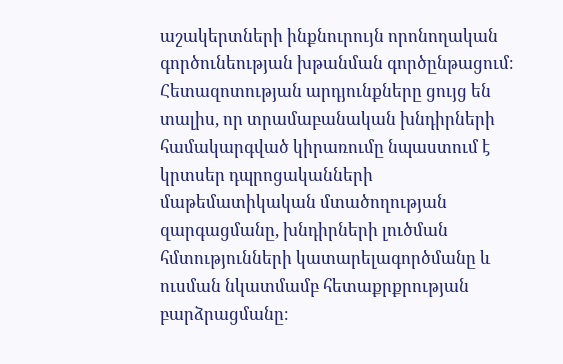աշակերտների ինքնուրույն որոնողական գործունեության խթանման գործընթացում։ Հետազոտության արդյունքները ցույց են տալիս, որ տրամաբանական խնդիրների համակարգված կիրառումը նպաստում է կրտսեր դպրոցականների մաթեմատիկական մտածողության զարգացմանը, խնդիրների լուծման հմտությունների կատարելագործմանը և ուսման նկատմամբ հետաքրքրության բարձրացմանը։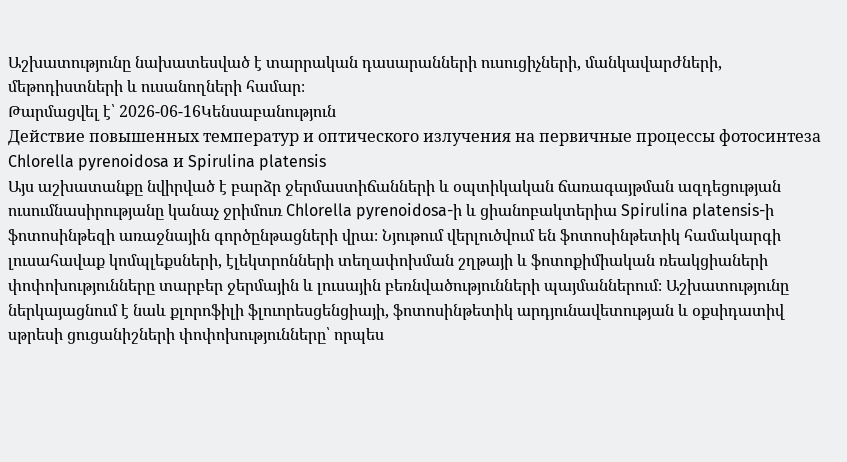Աշխատությունը նախատեսված է տարրական դասարանների ուսուցիչների, մանկավարժների, մեթոդիստների և ուսանողների համար։
Թարմացվել է՝ 2026-06-16Կենսաբանություն
Действие повышенных температур и оптического излучения на первичные процессы фотосинтеза Chlorella pyrenoidosa и Spirulina platensis
Այս աշխատանքը նվիրված է բարձր ջերմաստիճանների և օպտիկական ճառագայթման ազդեցության ուսումնասիրությանը կանաչ ջրիմուռ Chlorella pyrenoidosa-ի և ցիանոբակտերիա Spirulina platensis-ի ֆոտոսինթեզի առաջնային գործընթացների վրա։ Նյութում վերլուծվում են ֆոտոսինթետիկ համակարգի լուսահավաք կոմպլեքսների, էլեկտրոնների տեղափոխման շղթայի և ֆոտոքիմիական ռեակցիաների փոփոխությունները տարբեր ջերմային և լուսային բեռնվածությունների պայմաններում։ Աշխատությունը ներկայացնում է նաև քլորոֆիլի ֆլուորեսցենցիայի, ֆոտոսինթետիկ արդյունավետության և օքսիդատիվ սթրեսի ցուցանիշների փոփոխությունները՝ որպես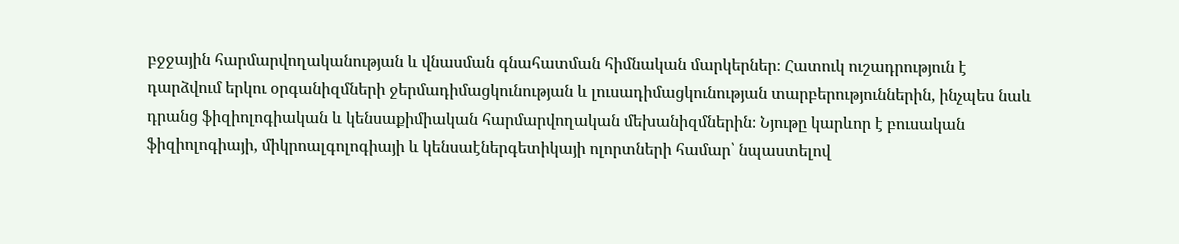բջջային հարմարվողականության և վնասման գնահատման հիմնական մարկերներ։ Հատուկ ուշադրություն է դարձվում երկու օրգանիզմների ջերմադիմացկունության և լուսադիմացկունության տարբերություններին, ինչպես նաև դրանց ֆիզիոլոգիական և կենսաքիմիական հարմարվողական մեխանիզմներին։ Նյութը կարևոր է բուսական ֆիզիոլոգիայի, միկրոալգոլոգիայի և կենսաէներգետիկայի ոլորտների համար՝ նպաստելով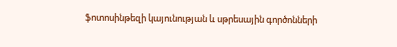ֆոտոսինթեզի կայունության և սթրեսային գործոնների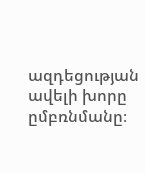ազդեցության ավելի խորը ըմբռնմանը։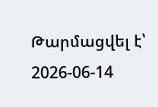Թարմացվել է՝ 2026-06-14